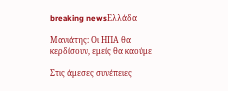breaking newsΕλλάδα

Μανιάτης: Οι ΗΠΑ θα κερδίσουν, εμείς θα καούμε

Στις άμεσες συνέπειες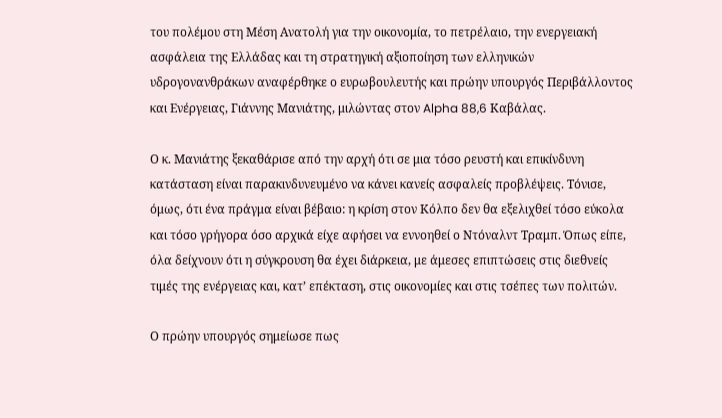του πολέμου στη Μέση Ανατολή για την οικονομία, το πετρέλαιο, την ενεργειακή ασφάλεια της Ελλάδας και τη στρατηγική αξιοποίηση των ελληνικών υδρογονανθράκων αναφέρθηκε ο ευρωβουλευτής και πρώην υπουργός Περιβάλλοντος και Ενέργειας, Γιάννης Μανιάτης, μιλώντας στον Alpha 88,6 Καβάλας.

Ο κ. Μανιάτης ξεκαθάρισε από την αρχή ότι σε μια τόσο ρευστή και επικίνδυνη κατάσταση είναι παρακινδυνευμένο να κάνει κανείς ασφαλείς προβλέψεις. Τόνισε, όμως, ότι ένα πράγμα είναι βέβαιο: η κρίση στον Κόλπο δεν θα εξελιχθεί τόσο εύκολα και τόσο γρήγορα όσο αρχικά είχε αφήσει να εννοηθεί ο Ντόναλντ Τραμπ. Όπως είπε, όλα δείχνουν ότι η σύγκρουση θα έχει διάρκεια, με άμεσες επιπτώσεις στις διεθνείς τιμές της ενέργειας και, κατ’ επέκταση, στις οικονομίες και στις τσέπες των πολιτών.

Ο πρώην υπουργός σημείωσε πως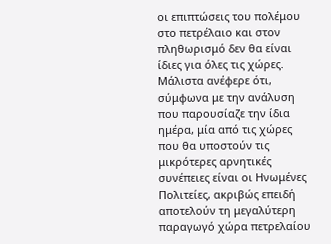οι επιπτώσεις του πολέμου στο πετρέλαιο και στον πληθωρισμό δεν θα είναι ίδιες για όλες τις χώρες. Μάλιστα ανέφερε ότι, σύμφωνα με την ανάλυση που παρουσίαζε την ίδια ημέρα, μία από τις χώρες που θα υποστούν τις μικρότερες αρνητικές συνέπειες είναι οι Ηνωμένες Πολιτείες, ακριβώς επειδή αποτελούν τη μεγαλύτερη παραγωγό χώρα πετρελαίου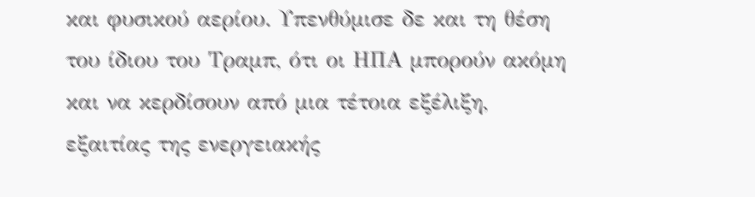και φυσικού αερίου. Υπενθύμισε δε και τη θέση του ίδιου του Τραμπ, ότι οι ΗΠΑ μπορούν ακόμη και να κερδίσουν από μια τέτοια εξέλιξη, εξαιτίας της ενεργειακής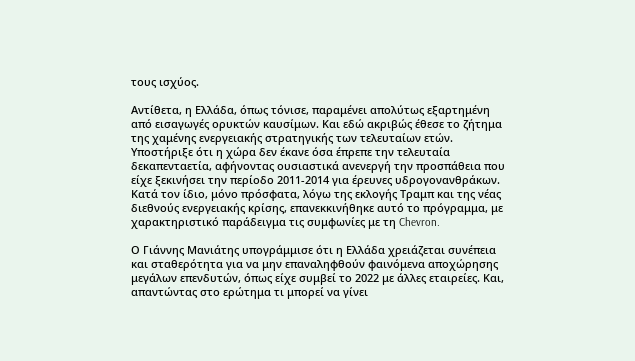τους ισχύος.

Αντίθετα, η Ελλάδα, όπως τόνισε, παραμένει απολύτως εξαρτημένη από εισαγωγές ορυκτών καυσίμων. Και εδώ ακριβώς έθεσε το ζήτημα της χαμένης ενεργειακής στρατηγικής των τελευταίων ετών. Υποστήριξε ότι η χώρα δεν έκανε όσα έπρεπε την τελευταία δεκαπενταετία, αφήνοντας ουσιαστικά ανενεργή την προσπάθεια που είχε ξεκινήσει την περίοδο 2011-2014 για έρευνες υδρογονανθράκων. Κατά τον ίδιο, μόνο πρόσφατα, λόγω της εκλογής Τραμπ και της νέας διεθνούς ενεργειακής κρίσης, επανεκκινήθηκε αυτό το πρόγραμμα, με χαρακτηριστικό παράδειγμα τις συμφωνίες με τη Chevron.

Ο Γιάννης Μανιάτης υπογράμμισε ότι η Ελλάδα χρειάζεται συνέπεια και σταθερότητα για να μην επαναληφθούν φαινόμενα αποχώρησης μεγάλων επενδυτών, όπως είχε συμβεί το 2022 με άλλες εταιρείες. Και, απαντώντας στο ερώτημα τι μπορεί να γίνει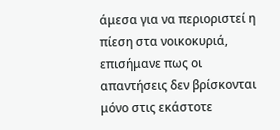άμεσα για να περιοριστεί η πίεση στα νοικοκυριά, επισήμανε πως οι απαντήσεις δεν βρίσκονται μόνο στις εκάστοτε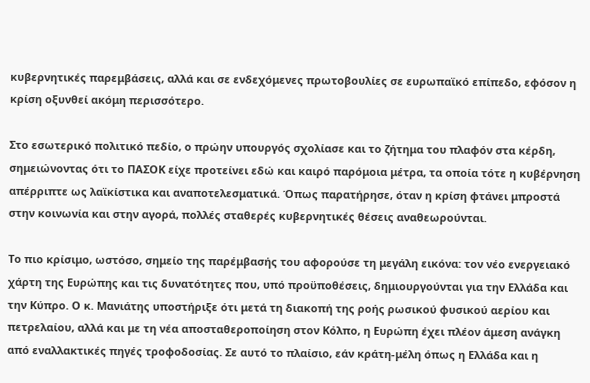κυβερνητικές παρεμβάσεις, αλλά και σε ενδεχόμενες πρωτοβουλίες σε ευρωπαϊκό επίπεδο, εφόσον η κρίση οξυνθεί ακόμη περισσότερο.

Στο εσωτερικό πολιτικό πεδίο, ο πρώην υπουργός σχολίασε και το ζήτημα του πλαφόν στα κέρδη, σημειώνοντας ότι το ΠΑΣΟΚ είχε προτείνει εδώ και καιρό παρόμοια μέτρα, τα οποία τότε η κυβέρνηση απέρριπτε ως λαϊκίστικα και αναποτελεσματικά. Όπως παρατήρησε, όταν η κρίση φτάνει μπροστά στην κοινωνία και στην αγορά, πολλές σταθερές κυβερνητικές θέσεις αναθεωρούνται.

Το πιο κρίσιμο, ωστόσο, σημείο της παρέμβασής του αφορούσε τη μεγάλη εικόνα: τον νέο ενεργειακό χάρτη της Ευρώπης και τις δυνατότητες που, υπό προϋποθέσεις, δημιουργούνται για την Ελλάδα και την Κύπρο. Ο κ. Μανιάτης υποστήριξε ότι μετά τη διακοπή της ροής ρωσικού φυσικού αερίου και πετρελαίου, αλλά και με τη νέα αποσταθεροποίηση στον Κόλπο, η Ευρώπη έχει πλέον άμεση ανάγκη από εναλλακτικές πηγές τροφοδοσίας. Σε αυτό το πλαίσιο, εάν κράτη-μέλη όπως η Ελλάδα και η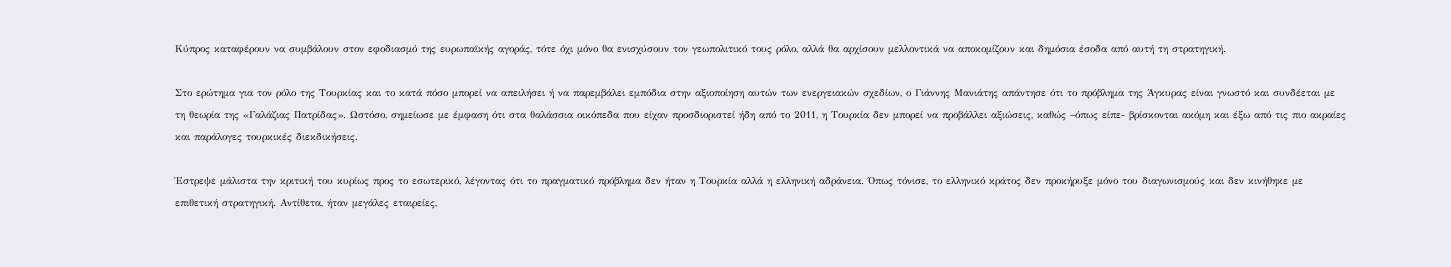Κύπρος καταφέρουν να συμβάλουν στον εφοδιασμό της ευρωπαϊκής αγοράς, τότε όχι μόνο θα ενισχύσουν τον γεωπολιτικό τους ρόλο, αλλά θα αρχίσουν μελλοντικά να αποκομίζουν και δημόσια έσοδα από αυτή τη στρατηγική.

Στο ερώτημα για τον ρόλο της Τουρκίας και το κατά πόσο μπορεί να απειλήσει ή να παρεμβάλει εμπόδια στην αξιοποίηση αυτών των ενεργειακών σχεδίων, ο Γιάννης Μανιάτης απάντησε ότι το πρόβλημα της Άγκυρας είναι γνωστό και συνδέεται με τη θεωρία της «Γαλάζιας Πατρίδας». Ωστόσο, σημείωσε με έμφαση ότι στα θαλάσσια οικόπεδα που είχαν προσδιοριστεί ήδη από το 2011, η Τουρκία δεν μπορεί να προβάλλει αξιώσεις, καθώς –όπως είπε- βρίσκονται ακόμη και έξω από τις πιο ακραίες και παράλογες τουρκικές διεκδικήσεις.

Έστρεψε μάλιστα την κριτική του κυρίως προς το εσωτερικό, λέγοντας ότι το πραγματικό πρόβλημα δεν ήταν η Τουρκία αλλά η ελληνική αδράνεια. Όπως τόνισε, το ελληνικό κράτος δεν προκήρυξε μόνο του διαγωνισμούς και δεν κινήθηκε με επιθετική στρατηγική. Αντίθετα, ήταν μεγάλες εταιρείες,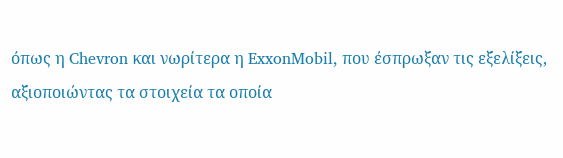όπως η Chevron και νωρίτερα η ExxonMobil, που έσπρωξαν τις εξελίξεις, αξιοποιώντας τα στοιχεία τα οποία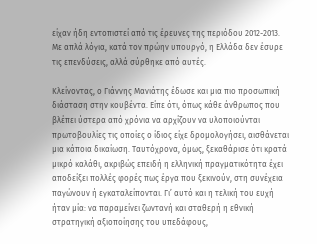είχαν ήδη εντοπιστεί από τις έρευνες της περιόδου 2012-2013. Με απλά λόγια, κατά τον πρώην υπουργό, η Ελλάδα δεν έσυρε τις επενδύσεις, αλλά σύρθηκε από αυτές.

Κλείνοντας, ο Γιάννης Μανιάτης έδωσε και μια πιο προσωπική διάσταση στην κουβέντα. Είπε ότι, όπως κάθε άνθρωπος που βλέπει ύστερα από χρόνια να αρχίζουν να υλοποιούνται πρωτοβουλίες τις οποίες ο ίδιος είχε δρομολογήσει, αισθάνεται μια κάποια δικαίωση. Ταυτόχρονα, όμως, ξεκαθάρισε ότι κρατά μικρό καλάθι, ακριβώς επειδή η ελληνική πραγματικότητα έχει αποδείξει πολλές φορές πως έργα που ξεκινούν, στη συνέχεια παγώνουν ή εγκαταλείπονται. Γι’ αυτό και η τελική του ευχή ήταν μία: να παραμείνει ζωντανή και σταθερή η εθνική στρατηγική αξιοποίησης του υπεδάφους,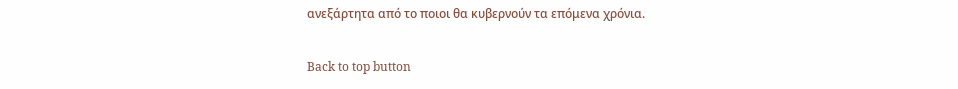ανεξάρτητα από το ποιοι θα κυβερνούν τα επόμενα χρόνια.

Back to top button